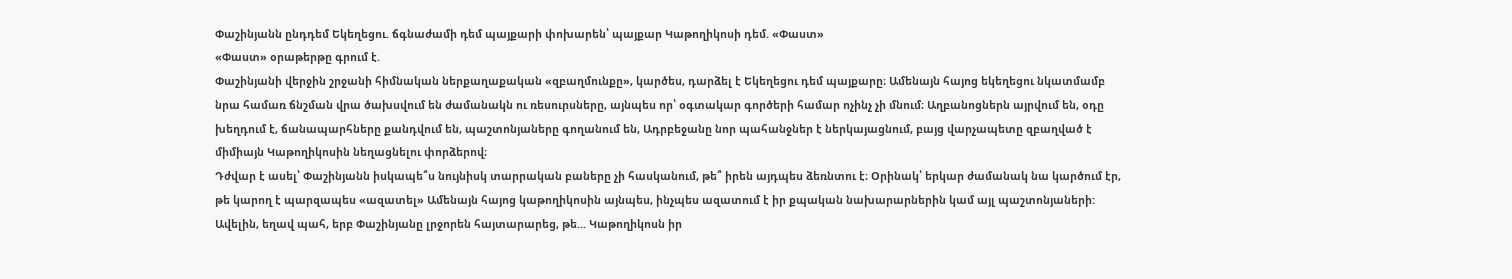Փաշինյանն ընդդեմ Եկեղեցու. ճգնաժամի դեմ պայքարի փոխարեն՝ պայքար Կաթողիկոսի դեմ. «Փաստ»
«Փաստ» օրաթերթը գրում է.
Փաշինյանի վերջին շրջանի հիմնական ներքաղաքական «զբաղմունքը», կարծես, դարձել է Եկեղեցու դեմ պայքարը։ Ամենայն հայոց եկեղեցու նկատմամբ նրա համառ ճնշման վրա ծախսվում են ժամանակն ու ռեսուրսները, այնպես որ՝ օգտակար գործերի համար ոչինչ չի մնում։ Աղբանոցներն այրվում են, օդը խեղդում է, ճանապարհները քանդվում են, պաշտոնյաները գողանում են, Ադրբեջանը նոր պահանջներ է ներկայացնում, բայց վարչապետը զբաղված է միմիայն Կաթողիկոսին նեղացնելու փորձերով։
Դժվար է ասել՝ Փաշինյանն իսկապե՞ս նույնիսկ տարրական բաները չի հասկանում, թե՞ իրեն այդպես ձեռնտու է։ Օրինակ՝ երկար ժամանակ նա կարծում էր, թե կարող է պարզապես «ազատել» Ամենայն հայոց կաթողիկոսին այնպես, ինչպես ազատում է իր քպական նախարարներին կամ այլ պաշտոնյաների: Ավելին, եղավ պահ, երբ Փաշինյանը լրջորեն հայտարարեց, թե... Կաթողիկոսն իր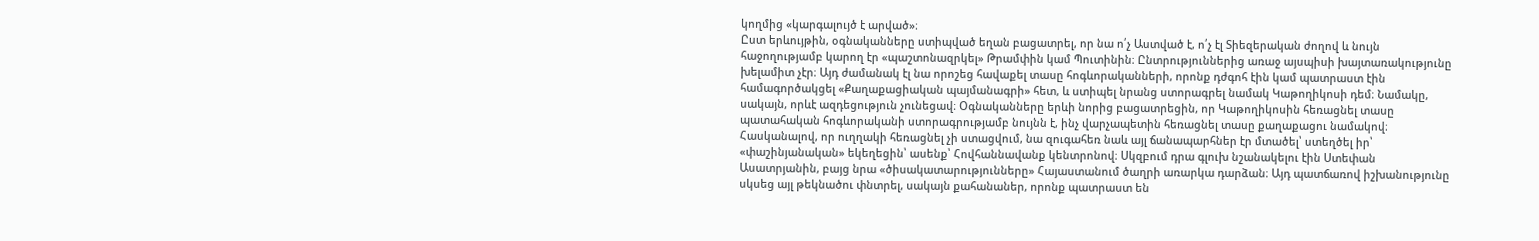կողմից «կարգալույծ է արված»։
Ըստ երևույթին, օգնականները ստիպված եղան բացատրել, որ նա ո՛չ Աստված է, ո՛չ էլ Տիեզերական ժողով և նույն հաջողությամբ կարող էր «պաշտոնազրկել» Թրամփին կամ Պուտինին։ Ընտրություններից առաջ այսպիսի խայտառակությունը խելամիտ չէր։ Այդ ժամանակ էլ նա որոշեց հավաքել տասը հոգևորականների, որոնք դժգոհ էին կամ պատրաստ էին համագործակցել «Քաղաքացիական պայմանագրի» հետ, և ստիպել նրանց ստորագրել նամակ Կաթողիկոսի դեմ։ Նամակը, սակայն, որևէ ազդեցություն չունեցավ։ Օգնականները երևի նորից բացատրեցին, որ Կաթողիկոսին հեռացնել տասը պատահական հոգևորականի ստորագրությամբ նույնն է, ինչ վարչապետին հեռացնել տասը քաղաքացու նամակով։ Հասկանալով, որ ուղղակի հեռացնել չի ստացվում, նա զուգահեռ նաև այլ ճանապարհներ էր մտածել՝ ստեղծել իր՝ «փաշինյանական» եկեղեցին՝ ասենք՝ Հովհաննավանք կենտրոնով։ Սկզբում դրա գլուխ նշանակելու էին Ստեփան Ասատրյանին, բայց նրա «ծիսակատարությունները» Հայաստանում ծաղրի առարկա դարձան։ Այդ պատճառով իշխանությունը սկսեց այլ թեկնածու փնտրել, սակայն քահանաներ, որոնք պատրաստ են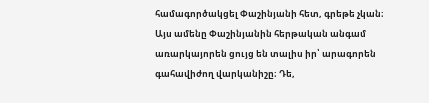համագործակցել Փաշինյանի հետ, գրեթե չկան։
Այս ամենը Փաշինյանին հերթական անգամ առարկայորեն ցույց են տալիս իր՝ արագորեն գահավիժող վարկանիշը։ Դե,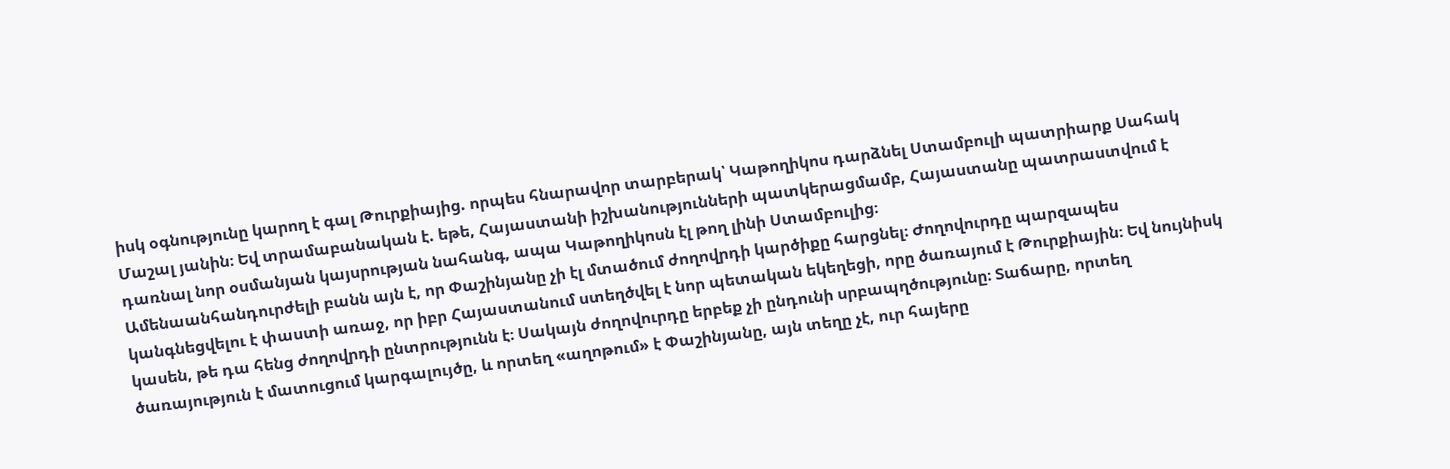իսկ օգնությունը կարող է գալ Թուրքիայից. որպես հնարավոր տարբերակ՝ Կաթողիկոս դարձնել Ստամբուլի պատրիարք Սահակ Մաշալ յանին։ Եվ տրամաբանական է. եթե, Հայաստանի իշխանությունների պատկերացմամբ, Հայաստանը պատրաստվում է դառնալ նոր օսմանյան կայսրության նահանգ, ապա Կաթողիկոսն էլ թող լինի Ստամբուլից։
Ամենաանհանդուրժելի բանն այն է, որ Փաշինյանը չի էլ մտածում ժողովրդի կարծիքը հարցնել։ Ժողովուրդը պարզապես կանգնեցվելու է փաստի առաջ, որ իբր Հայաստանում ստեղծվել է նոր պետական եկեղեցի, որը ծառայում է Թուրքիային։ Եվ նույնիսկ կասեն, թե դա հենց ժողովրդի ընտրությունն է։ Սակայն ժողովուրդը երբեք չի ընդունի սրբապղծությունը։ Տաճարը, որտեղ ծառայություն է մատուցում կարգալույծը, և որտեղ «աղոթում» է Փաշինյանը, այն տեղը չէ, ուր հայերը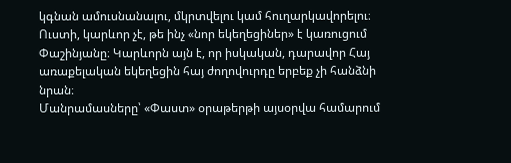կգնան ամուսնանալու, մկրտվելու կամ հուղարկավորելու։
Ուստի, կարևոր չէ, թե ինչ «նոր եկեղեցիներ» է կառուցում Փաշինյանը։ Կարևորն այն է, որ իսկական, դարավոր Հայ առաքելական եկեղեցին հայ ժողովուրդը երբեք չի հանձնի նրան։
Մանրամասները՝ «Փաստ» օրաթերթի այսօրվա համարում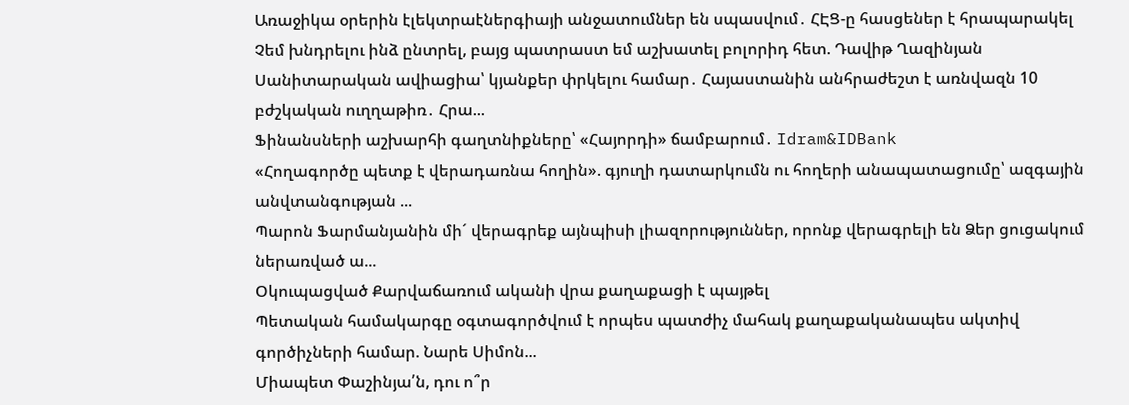Առաջիկա օրերին էլեկտրաէներգիայի անջատումներ են սպասվում․ ՀԷՑ-ը հասցեներ է հրապարակել
Չեմ խնդրելու ինձ ընտրել, բայց պատրաստ եմ աշխատել բոլորիդ հետ. Դավիթ Ղազինյան
Սանիտարական ավիացիա՝ կյանքեր փրկելու համար․ Հայաստանին անհրաժեշտ է առնվազն 10 բժշկական ուղղաթիռ․ Հրա...
Ֆինանսների աշխարհի գաղտնիքները՝ «Հայորդի» ճամբարում․ Idram&IDBank
«Հողագործը պետք է վերադառնա հողին». գյուղի դատարկումն ու հողերի անապատացումը՝ ազգային անվտանգության ...
Պարոն Ֆարմանյանին մի´ վերագրեք այնպիսի լիազորություններ, որոնք վերագրելի են Ձեր ցուցակում ներառված ա...
Օկուպացված Քարվաճառում ականի վրա քաղաքացի է պայթել
Պետական համակարգը օգտագործվում է որպես պատժիչ մահակ քաղաքականապես ակտիվ գործիչների համար. Նարե Սիմոն...
Միապետ Փաշինյա՛ն, դու ո՞ր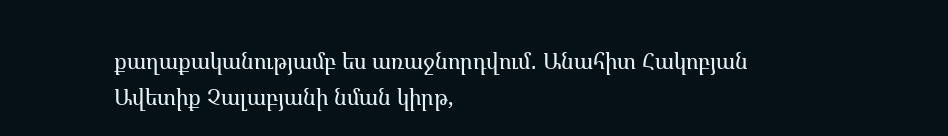քաղաքականությամբ ես առաջնորդվում․ Անահիտ Հակոբյան
Ավետիք Չալաբյանի նման կիրթ,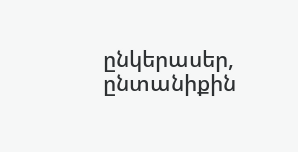ընկերասեր, ընտանիքին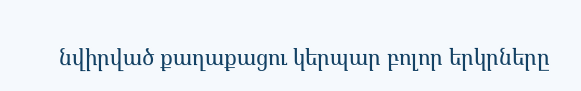նվիրված քաղաքացու կերպար բոլոր երկրները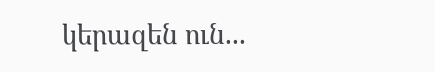կերազեն ուն...